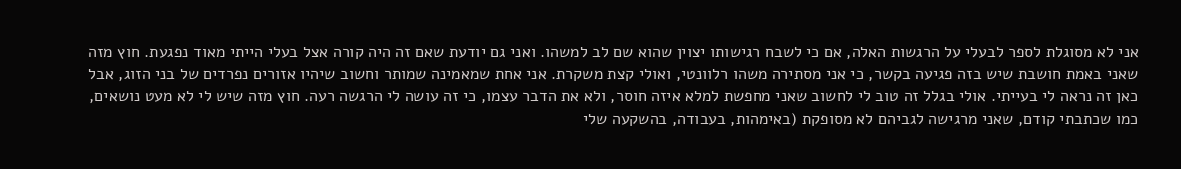אני לא מסוגלת לספר לבעלי על הרגשות האלה, אם כי לשבח רגישותו יצוין שהוא שם לב למשהו. ואני גם יודעת שאם זה היה קורה אצל בעלי הייתי מאוד נפגעת. חוץ מזה שאני באמת חושבת שיש בזה פגיעה בקשר, כי אני מסתירה משהו רלוונטי, ואולי קצת משקרת. אני אחת שמאמינה שמותר וחשוב שיהיו אזורים נפרדים של בני הזוג, אבל כאן זה נראה לי בעייתי. אולי בגלל זה טוב לי לחשוב שאני מחפשת למלא איזה חוסר, ולא את הדבר עצמו, כי זה עושה לי הרגשה רעה. חוץ מזה שיש לי לא מעט נושאים, כמו שכתבתי קודם, שאני מרגישה לגביהם לא מסופקת (באימהות, בעבודה, בהשקעה שלי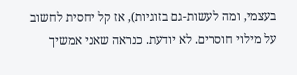בעצמי, ומה לעשות-גם בזוגיות), אז קל יחסית לחשוב על מילוי חוסרים. לא יודעת. כנראה שאני אמשיך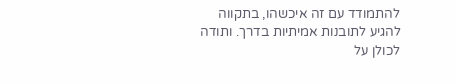להתמודד עם זה איכשהו, בתקווה להגיע לתובנות אמיתיות בדרך. ותודה לכולן על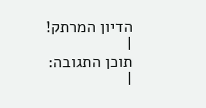הדיון המרתק!
|
תוכן התגובה:
|